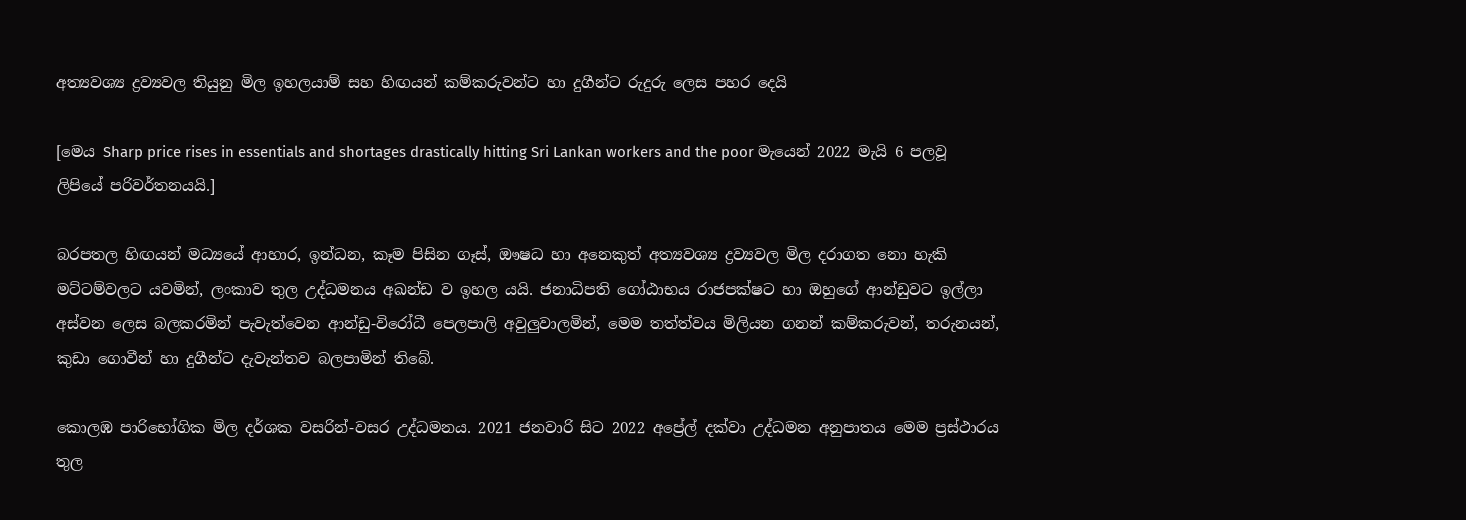අත්‍යවශ්‍ය ද්‍රව්‍යවල තියුනු මිල ඉහලයාම් සහ හිඟයන් කම්කරුවන්ට හා දුගීන්ට රුදුරු ලෙස පහර දෙයි

[මෙය Sharp price rises in essentials and shortages drastically hitting Sri Lankan workers and the poor මැයෙන් 2022 මැයි 6 පලවූ ලිපියේ පරිවර්තනයයි.]

බරපතල හිඟයන් මධ්‍යයේ ආහාර, ඉන්ධන, කෑම පිසින ගෑස්, ඖෂධ හා අනෙකුත් අත්‍යවශ්‍ය ද්‍රව්‍යවල මිල දරාගත නො හැකි මට්ටම්වලට යවමින්, ලංකාව තුල උද්ධමනය අඛන්ඩ ව ඉහල යයි. ජනාධිපති ගෝඨාභය රාජපක්ෂට හා ඔහුගේ ආන්ඩුවට ඉල්ලා අස්වන ලෙස බලකරමින් පැවැත්වෙන ආන්ඩු-විරෝධී පෙලපාලි අවුලුවාලමින්, මෙම තත්ත්වය මිලියන ගනන් කම්කරුවන්, තරුනයන්, කුඩා ගොවීන් හා දුගීන්ට දැවැන්තව බලපාමින් තිබේ.

කොලඹ පාරිභෝගික මිල දර්ශක වසරින්-වසර උද්ධමනය. 2021 ජනවාරි සිට 2022 අප්‍රේල් දක්වා උද්ධමන අනුපාතය මෙම ප්‍රස්ථාරය තුල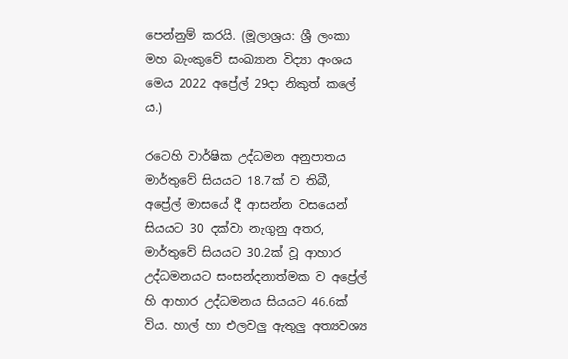පෙන්නුම් කරයි. (මූලාශ්‍රය: ශ්‍රී ලංකා මහ බැංකුවේ සංඛ්‍යාන විද්‍යා අංශය මෙය 2022 අප්‍රේල් 29දා නිකුත් කලේ ය.)

රටෙහි වාර්ෂික උද්ධමන අනුපාතය මාර්තුවේ සියයට 18.7ක් ව තිබී, අප්‍රේල් මාසයේ දී ආසන්න වසයෙන් සියයට 30 දක්වා නැගුනු අතර, මාර්තුවේ සියයට 30.2ක් වූ ආහාර උද්ධමනයට සංසන්දනාත්මක ව අප්‍රේල් හි ආහාර උද්ධමනය සියයට 46.6ක් විය. හාල් හා එලවලු ඇතුලු අත්‍යවශ්‍ය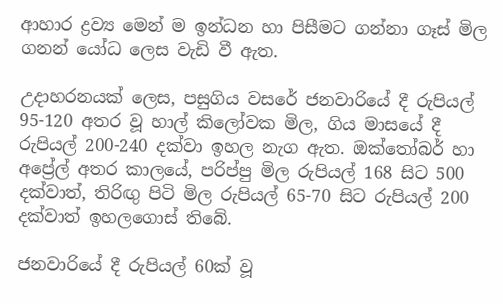ආහාර ද්‍රව්‍ය මෙන් ම ඉන්ධන හා පිසීමට ගන්නා ගෑස් මිල ගනන් යෝධ ලෙස වැඩි වී ඇත.

උදාහරනයක් ලෙස, පසුගිය වසරේ ජනවාරියේ දී රුපියල් 95-120 අතර වූ හාල් කිලෝවක මිල, ගිය මාසයේ දී රුපියල් 200-240 දක්වා ඉහල නැග ඇත. ඔක්තෝබර් හා අප්‍රේල් අතර කාලයේ, පරිප්පු මිල රුපියල් 168 සිට 500 දක්වාත්, තිරිඟු පිටි මිල රුපියල් 65-70 සිට රුපියල් 200 දක්වාත් ඉහලගොස් තිබේ.

ජනවාරියේ දී රුපියල් 60ක් වූ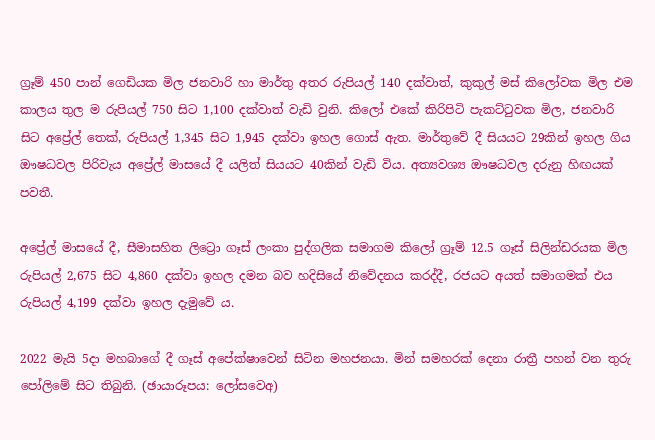ග්‍රෑම් 450 පාන් ගෙඩියක මිල ජනවාරි හා මාර්තු අතර රුපියල් 140 දක්වාත්, කුකුල් මස් කිලෝවක මිල එම කාලය තුල ම රුපියල් 750 සිට 1,100 දක්වාත් වැඩි වුනි. කිලෝ එකේ කිරිපිටි පැකට්ටුවක මිල, ජනවාරි සිට අප්‍රේල් තෙක්, රුපියල් 1,345 සිට 1,945 දක්වා ඉහල ගොස් ඇත. මාර්තුවේ දී සියයට 29කින් ඉහල ගිය ඖෂධවල පිරිවැය අප්‍රේල් මාසයේ දී යලිත් සියයට 40කින් වැඩි විය. අත්‍යවශ්‍ය ඖෂධවල දරුනු හිඟයක් පවතී.

අප්‍රේල් මාසයේ දී, සීමාසහිත ලිට්‍රො ගෑස් ලංකා පුද්ගලික සමාගම කිලෝ ග්‍රෑම් 12.5 ගෑස් සිලින්ඩරයක මිල රුපියල් 2,675 සිට 4,860 දක්වා ඉහල දමන බව හදිසියේ නිවේදනය කරද්දී, රජයට අයත් සමාගමක් එය රුපියල් 4,199 දක්වා ඉහල දැමුවේ ය.

2022 මැයි 5දා මහබාගේ දී ගෑස් අපේක්ෂාවෙන් සිටින මහජනයා. මින් සමහරක් දෙනා රාත්‍රී පහන් වන තුරු පෝලිමේ සිට තිබුනි. (ඡායාරූපය: ලෝසවෙඅ)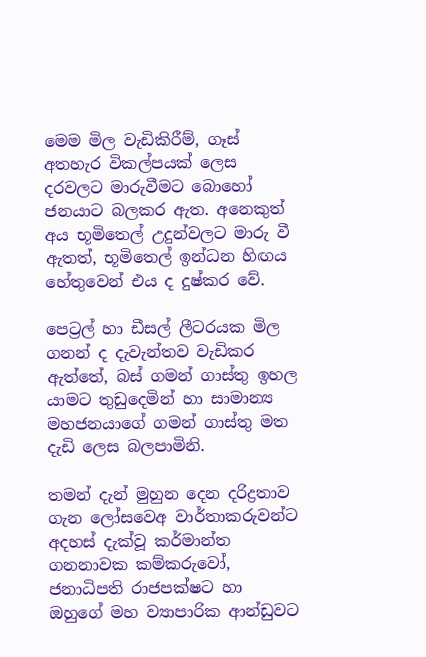මෙම මිල වැඩිකිරීම්, ගෑස් අතහැර විකල්පයක් ලෙස දරවලට මාරුවීමට බොහෝ ජනයාට බලකර ඇත. අනෙකුත් අය භූමිතෙල් උදුන්වලට මාරු වී ඇතත්, භූමිතෙල් ඉන්ධන හිඟය හේතුවෙන් එය ද දුෂ්කර වේ.

පෙට්‍රල් හා ඩීසල් ලීටරයක මිල ගනන් ද දැවැන්තව වැඩිකර ඇත්තේ, බස් ගමන් ගාස්තු ඉහල යාමට තුඩු‌දෙමින් හා සාමාන්‍ය මහජනයාගේ ගමන් ගාස්තු මත දැඩි ලෙස බලපාමිනි.

තමන් දැන් මුහුන දෙන දරිද්‍රතාව ගැන ලෝසවෙඅ වාර්තාකරුවන්ට අදහස් දැක්වූ කර්මාන්ත ගනනාවක කම්කරුවෝ, ජනාධිපති රාජපක්ෂ‌ට හා ඔහුගේ මහ ව්‍යාපාරික ආන්ඩුවට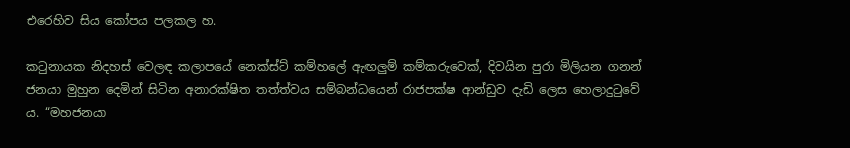එරෙහිව සිය කෝපය පලකල හ.

කටුනායක නිදහස් වෙලඳ කලාපයේ නෙක්ස්ට් කම්හලේ ඇඟලුම් කම්කරුවෙක්, දිවයින පුරා මිලියන ගනන් ජනයා මුහුන දෙමින් සිටින අනාරක්ෂිත තත්ත්වය සම්බන්ධයෙන් රාජපක්ෂ ආන්ඩුව දැඩි ලෙස හෙලාදුටුවේ ය. “මහජනයා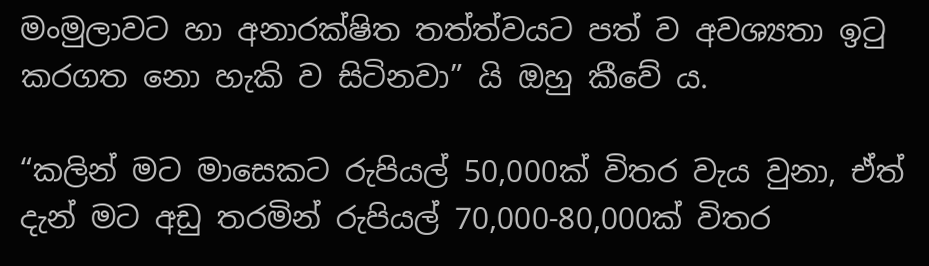මංමුලාවට හා අනාරක්ෂිත තත්ත්වයට පත් ව අවශ්‍යතා ඉටු කරගත නො හැකි ව සිටිනවා” යි ඔහු කීවේ ය.

“කලින් මට මාසෙකට රුපියල් 50,000ක් විතර වැය වුනා, ඒත් දැන් මට අඩු තරමින් රුපියල් 70,000-80,000ක් විතර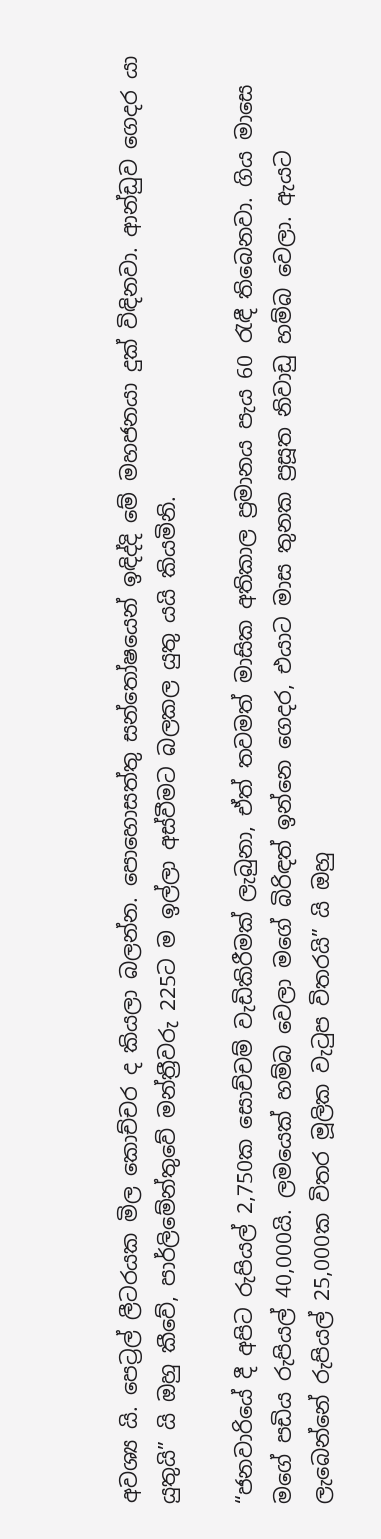අවශ්‍ය යි. පෙට්‍රල් ලීටරයක මිල කොච්චර ද කියලා බලන්න. පොහොසත්තු සන්තෝෂයෙන් ඉඳිද්දි මේ මහජනයා දුක් විඳිනවා. ආන්ඩුව ගෙදර යා යුතුයි” යි ඔහු කීවේ, පාර්ලිමේන්තුවේ මන්ත්‍රීවරු 225ට ම ඉල්ලා අස්වීමට බලකල යුතු යයි කියමිනි.

“ජනවාරියේ දී අපිට රුපියල් 2,750ක සොච්චම් වැඩිකිරීමක් ලැබුනා, ඒත් තවමත් මාසික අතිකාල ප්‍රමානය පැය 60 රැඳී තිබෙනවා. ගිය මාසෙ මගේ පඩිය රුපියල් 40,000යි. ලමයෙක් හම්බ වෙලා මගේ බිරිඳත් ඉන්නෙ ගෙදර, එයාට මාස තුනක ප්‍රසූත නිවාඩු හම්බ වෙලා. ඇයට ලැබෙන්නේ රුපියල් 25,000ක විතර මූලික වැටුප විතරයි” යි ඔහු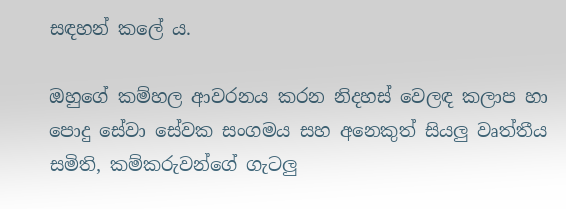සඳහන් කලේ ය.

ඔහුගේ කම්හල ආවරනය කරන නිදහස් වෙලඳ කලාප හා පොදු සේවා සේවක සංගමය සහ අනෙකුත් සියලු වෘත්තීය සමිති, කම්කරුවන්ගේ ගැටලු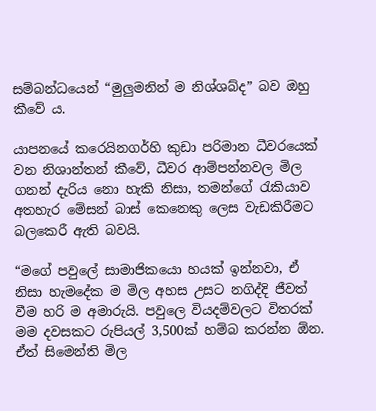සම්බන්ධයෙන් “මුලුමනින් ම නිශ්ශබ්ද” බව ඔහු කීවේ ය.

යාපනයේ කරෙයිනගර්හි කුඩා පරිමාන ධීවරයෙක් වන නිශාන්තන් කීවේ, ධීවර ආම්පන්නවල මිල ගනන් දැරිය නො හැකි නිසා, තමන්ගේ රැකියාව අතහැර මේසන් බාස් කෙනෙකු ලෙස වැඩකිරීමට බලකෙරී ඇති බවයි.

“මගේ පවුලේ සාමාජිකයො හයක් ඉන්නවා, ඒ නිසා හැමදේක ම මිල අහස උසට නගිද්දි ජීවත් වීම හරි ම අමාරුයි. පවුලෙ වියදම්වලට විතරක් මම දවසකට රුපියල් 3,500ක් හම්බ කරන්න ඕන. ඒත් සිමෙන්ති මිල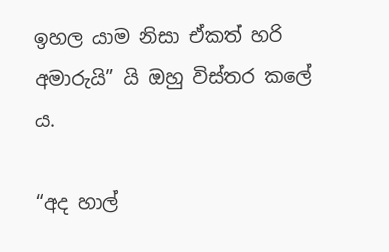ඉහල යාම නිසා ඒකත් හරි අමාරුයි” යි ඔහු විස්තර කලේ ය.

“අද හාල්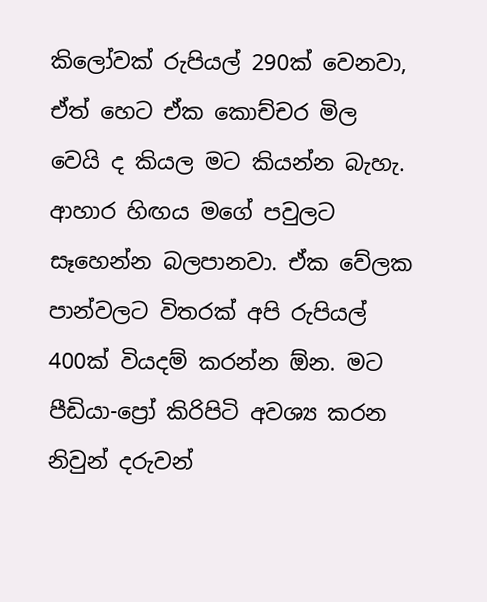කිලෝවක් රුපියල් 290ක් වෙනවා, ඒත් හෙට ඒක කොච්චර මිල වෙයි ද කියල මට කියන්න බැහැ. ආහාර හිඟය මගේ පවුලට සෑහෙන්න බලපානවා. ඒක වේලක පාන්වලට විතරක් අපි රුපියල් 400ක් වියදම් කරන්න ඕන. මට පීඩියා-ප්‍රෝ කිරිපිටි අවශ්‍ය කරන නිවුන් දරුවන්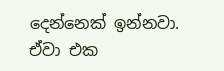දෙන්නෙක් ඉන්නවා. ඒවා එක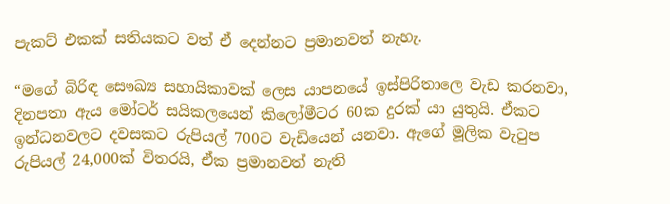පැකට් එකක් සතියකට වත් ඒ දෙන්නට ප්‍රමානවත් නැහැ.

“මගේ බිරිඳ සෞඛ්‍ය සහායිකාවක් ලෙස යාපනයේ ඉස්පිරිතාලෙ වැඩ කරනවා, දිනපතා ඇය මෝටර් සයිකලයෙන් කිලෝමීටර 60ක දුරක් යා යුතුයි. ඒකට ඉන්ධනවලට දවසකට රුපියල් 700ට වැඩියෙන් යනවා. ඇගේ මූලික වැටුප රුපියල් 24,000ක් විතරයි, ඒක ප්‍රමානවත් නැති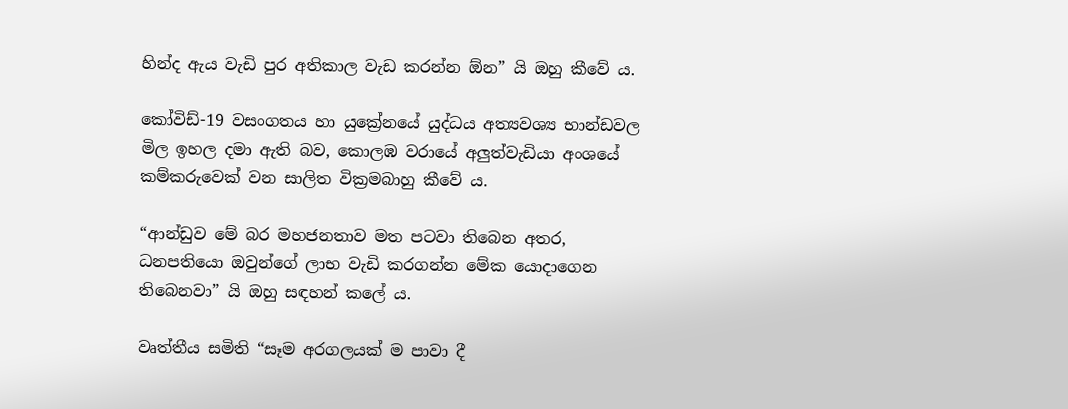හින්ද ඇය වැඩි පුර අතිකාල වැඩ කරන්න ඕන” යි ඔහු කීවේ ය.

කෝවිඩ්-19 වසංගතය හා යුක්‍රේනයේ යුද්ධය අත්‍යවශ්‍ය භාන්ඩවල මිල ඉහල දමා ඇති බව, කොලඹ වරායේ අලුත්වැඩියා අංශයේ කම්කරුවෙක් වන සාලිත වික්‍රමබාහු කීවේ ය.

“ආන්ඩුව මේ බර මහජනතාව මත පටවා තිබෙන අතර, ධනපතියො ඔවුන්ගේ ලාභ වැඩි කරගන්න මේක යොදාගෙන තිබෙනවා” යි ඔහු සඳහන් කලේ ය.

වෘත්තීය සමිති “සෑම අරගලයක් ම පාවා දී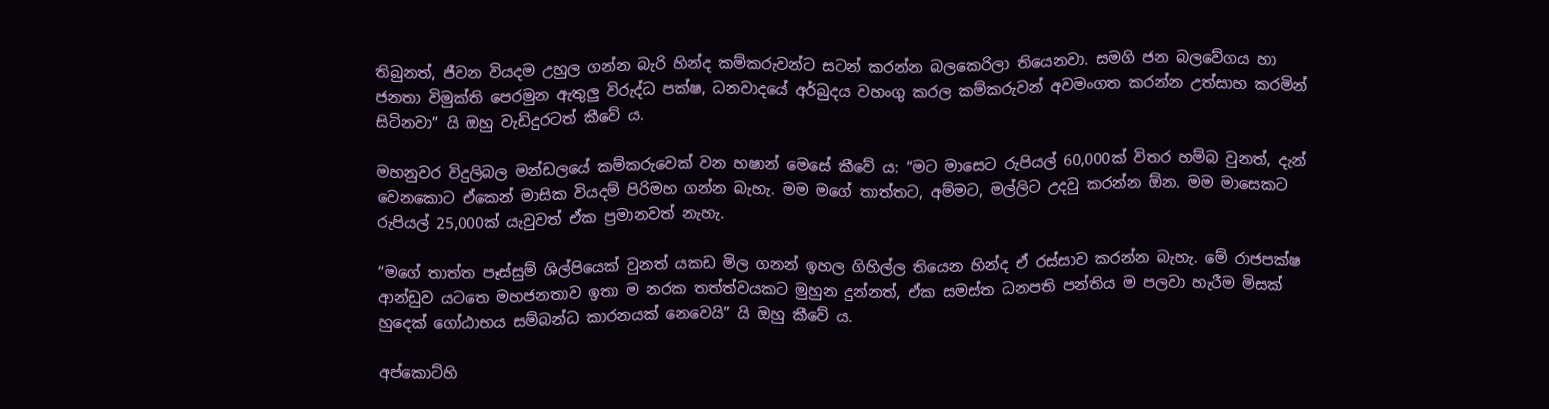තිබුනත්, ජීවන වියදම උහුල ගන්න බැරි හින්ද කම්කරුවන්ට සටන් කරන්න බලකෙරිලා තියෙනවා. සමගි ජන බලවේගය හා ජනතා විමුක්ති පෙරමුන ඇතුලු විරුද්ධ පක්ෂ, ධනවාදයේ අර්බුදය වහංගු කරල කම්කරුවන් අවමංගත කරන්න උත්සාහ කරමින් සිටිනවා” යි ඔහු වැඩිදුරටත් කීවේ ය.

මහනුවර විදුලිබල මන්ඩලයේ කම්කරුවෙක් වන හෂාන් මෙසේ කීවේ ය: “මට මාසෙට රුපියල් 60,000ක් විතර හම්බ වුනත්, දැන් වෙනකොට ඒකෙන් මාසික වියදම් පිරිමහ ගන්න බැහැ. මම මගේ තාත්තට, අම්මට, මල්ලිට උදවු කරන්න ඕන. මම මාසෙකට රුපියල් 25,000ක් යැවුවත් ඒක ප්‍රමානවත් නැහැ.

“මගේ තාත්ත පෑස්සුම් ශිල්පියෙක් වුනත් යකඩ මිල ගනන් ඉහල ගිහිල්ල තියෙන හින්ද ඒ රස්සාව කරන්න බැහැ. මේ රාජපක්ෂ ආන්ඩුව යටතෙ මහජනතාව ඉතා ම නරක තත්ත්වයකට මුහුන දුන්නත්, ඒක සමස්ත ධනපති පන්තිය ම පලවා හැරීම මිසක් හුදෙක් ගෝඨාභය සම්බන්ධ කාරනයක් නෙවෙයි” යි ඔහු කීවේ ය.

අප්කොට්හි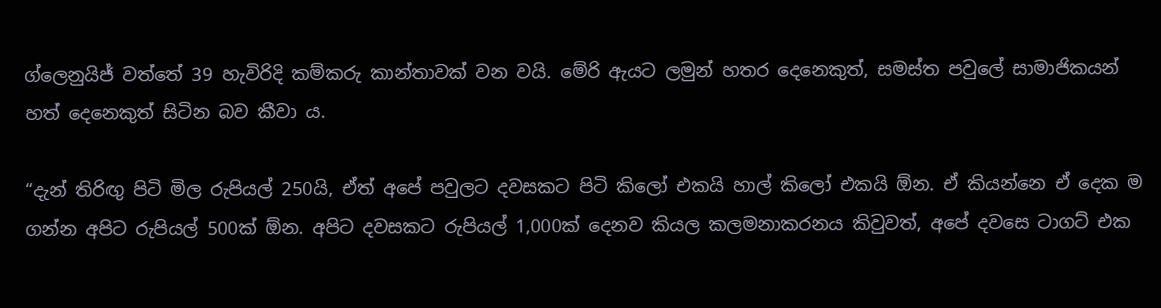ග්ලෙනුයිජ් වත්තේ 39 හැවිරිදි කම්කරු කාන්තාවක් වන වයි. මේරි ඇයට ලමුන් හතර දෙනෙකුත්, සමස්ත පවුලේ සාමාජිකයන් හත් දෙනෙකුත් සිටින බව කීවා ය.

“දැන් තිරිඟු පිටි මිල රුපියල් 250යි, ඒත් අපේ පවුලට දවසකට පිටි කිලෝ එකයි හාල් කිලෝ එකයි ඕන. ඒ කියන්නෙ ඒ දෙක ම ගන්න අපිට රුපියල් 500ක් ඕන. අපිට දවසකට රුපියල් 1,000ක් දෙනව කියල කලමනාකරනය කිවුවත්, අපේ දවසෙ ටාගට් එක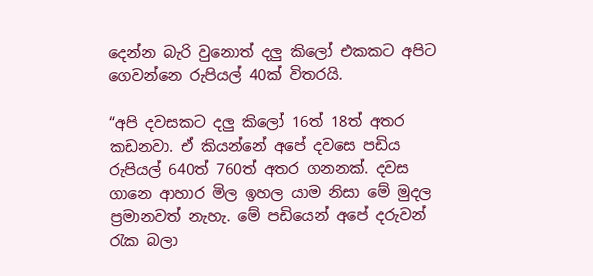දෙන්න බැරි වුනොත් දලු කිලෝ එකකට අපිට ගෙවන්නෙ රුපියල් 40ක් විතරයි.

“අපි දවසකට දලු කිලෝ 16ත් 18ත් අතර කඩනවා. ඒ කියන්නේ අපේ දවසෙ පඩිය රුපියල් 640ත් 760ත් අතර ගනනක්. දවස ගානෙ ආහාර මිල ඉහල යාම නිසා මේ මුදල ප්‍රමානවත් නැහැ. මේ පඩියෙන් අපේ දරුවන් රැක බලා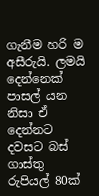ගැනීම හරි ම අසීරුයි. ලමයි දෙන්නෙක් පාසල් යන නිසා ඒ දෙන්නට දවසට බස් ගාස්තු රුපියල් 80ක්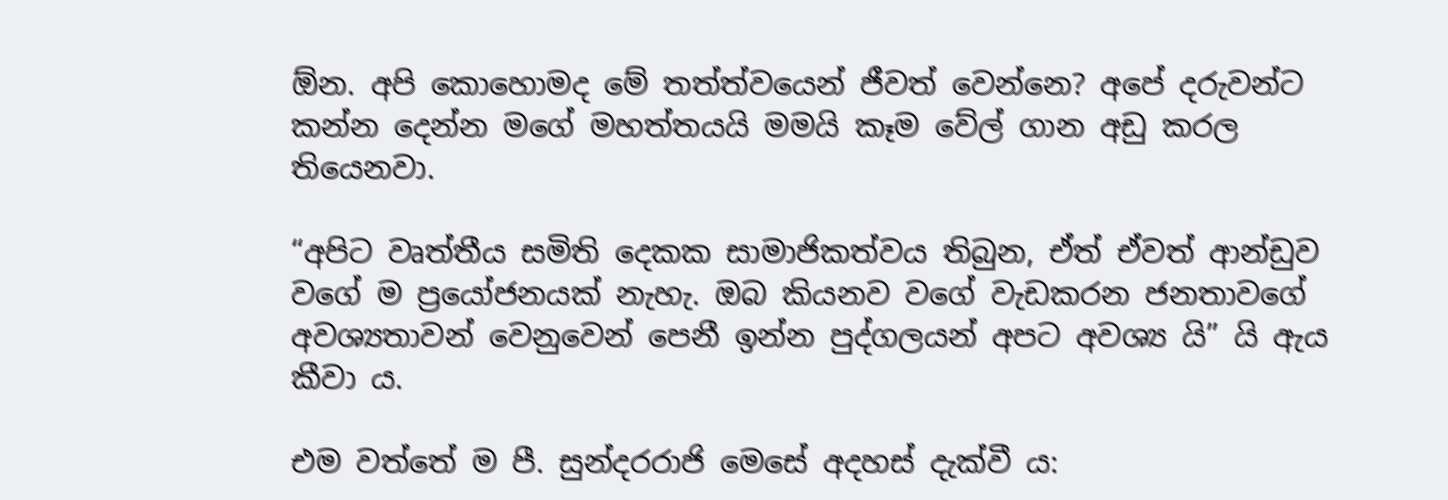ඕන. අපි කොහොමද මේ තත්ත්වයෙන් ජීවත් වෙන්නෙ? අපේ දරුවන්ට කන්න දෙන්න මගේ මහත්තයයි මමයි කෑම වේල් ගාන අඩු කරල තියෙනවා.

“අපිට වෘත්තීය සමිති දෙකක සාමාජිකත්වය තිබුන, ඒත් ඒවත් ආන්ඩුව වගේ ම ප්‍රයෝජනයක් නැහැ. ඔබ කියනව වගේ වැඩකරන ජනතාවගේ අවශ්‍යතාවන් වෙනුවෙන් පෙනී ඉන්න පුද්ගලයන් අපට අවශ්‍ය යි” යි ඇය කීවා ය.

එම වත්තේ ම පී. සුන්දරරාජි මෙසේ අදහස් දැක්වී ය: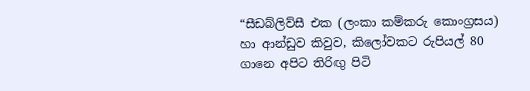“සීඩබ්ලිව්සී එක (ලංකා කම්කරු කොංග්‍රසය) හා ආන්ඩුව කිවුව, කිලෝවකට රුපියල් 80 ගානෙ අපිට තිරිඟු පිටි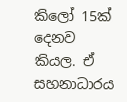කිලෝ 15ක් දෙනව කියල. ඒ සහනාධාරය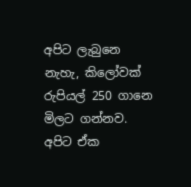අපිට ලැබුනෙ නැහැ, කිලෝවක් රුපියල් 250 ගානෙ මිලට ගන්නව. අපිට ඒක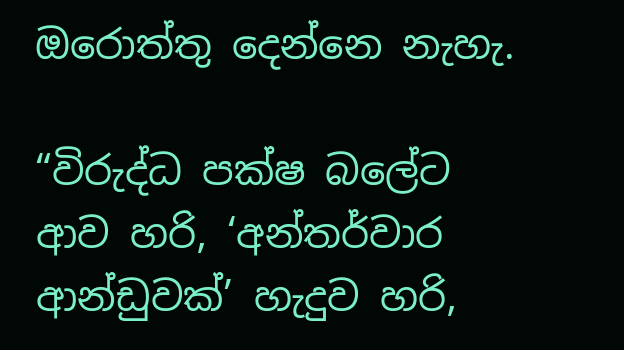ඔරොත්තු දෙන්නෙ නැහැ.

“විරුද්ධ පක්ෂ බලේට ආව හරි, ‘අන්තර්වාර ආන්ඩුවක්’ හැදුව හරි,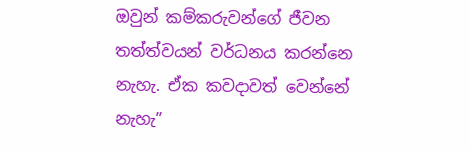ඔවුන් කම්කරුවන්ගේ ජීවන තත්ත්වයන් වර්ධනය කරන්නෙ නැහැ. ඒක කවදාවත් වෙන්නේ නැහැ”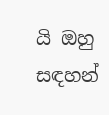යි ඔහු සඳහන්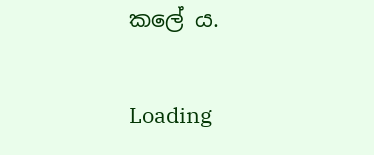කලේ ය.

Loading